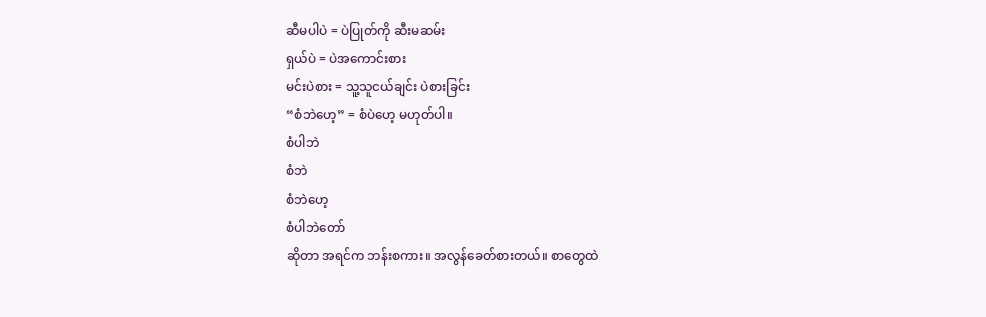ဆီမပါပဲ = ပဲပြုတ်ကို ဆီးမဆမ်း
ရှယ်ပဲ = ပဲအကောင်းစား
မင်းပဲစား = သူ့သူငယ်ချင်း ပဲစားခြင်း
“စံဘဲဟေ့” = စံပဲဟေ့ မဟုတ်ပါ။
စံပါဘဲ
စံဘဲ
စံဘဲဟေ့
စံပါဘဲတော်
ဆိုတာ အရင်က ဘန်းစကား။ အလွန်ခေတ်စားတယ်။ စာတွေထဲ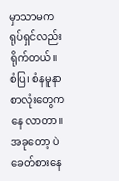မှာသာမက ရုပ်ရှင်လည်း ရိုက်တယ်။
စံပြ၊ စံနမူနာ စာလုံးတွေကနေ လာတာ။
အခုတော့ ပဲ ခေတ်စားနေ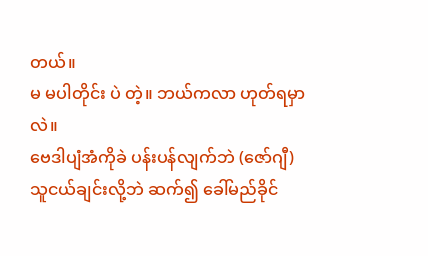တယ်။
မ မပါတိုင်း ပဲ တဲ့။ ဘယ်ကလာ ဟုတ်ရမှာလဲ။
ဗေဒါပျံအံကိုခဲ ပန်းပန်လျက်ဘဲ (ဇော်ဂျီ)
သူငယ်ချင်းလို့ဘဲ ဆက်၍ ခေါ်မည်ခိုင်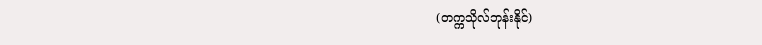(တက္ကသိုလ်ဘုန်းနိုင်)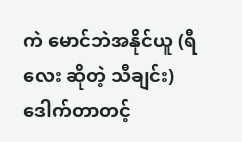ကဲ မောင်ဘဲအနိုင်ယူ (ရီလေး ဆိုတဲ့ သီချင်း)
ဒေါက်တာတင့်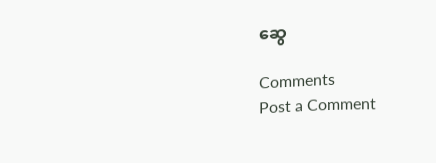ဆွေ

Comments
Post a Comment